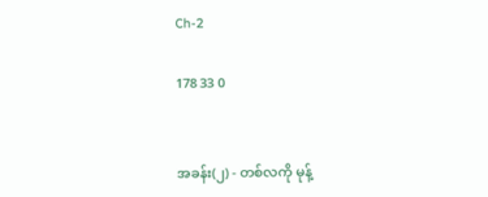Ch-2

178 33 0


အခန်း(၂) - တစ်လကို မုန့်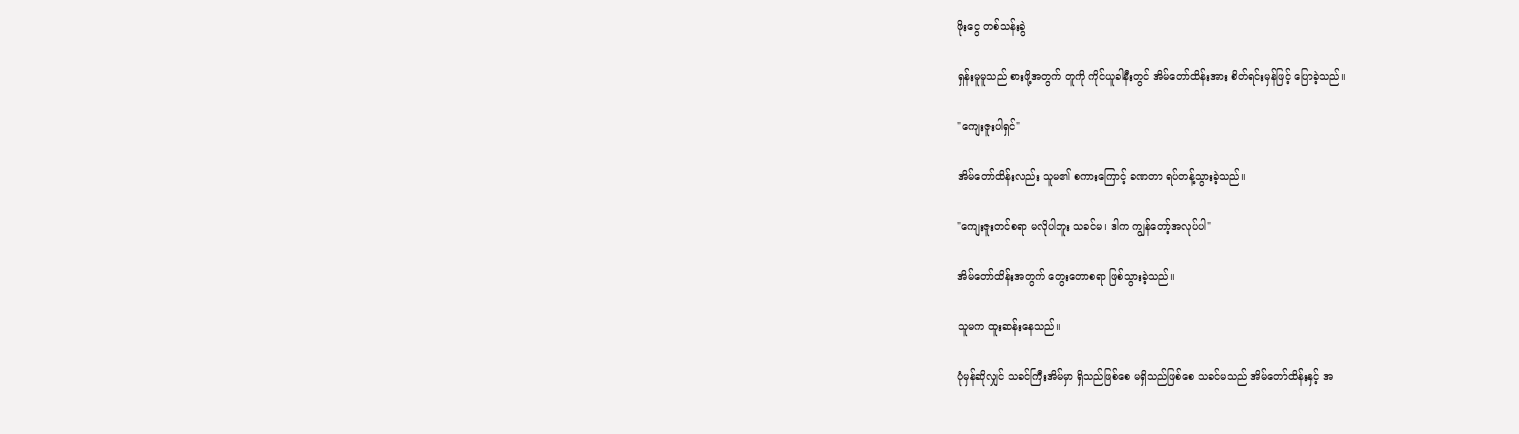ဖိုးငွေ တစ်သန်းခွဲ

ရှန်းမူမူသည် စားဖို့အတွက် တူကို ကိုင်ယူခါနီးတွင် အိမ်တော်ထိန်းအား စိတ်ရင်းမှန်ဖြင့် ပြောခဲ့သည်။

"ကျေးဇူးပါရှင်"

အိမ်တော်ထိန်းလည်း သူမ၏ စကားကြောင့် ခဏတာ ရပ်တန့်သွားခဲ့သည်။

"ကျေးဇူးတင်စရာ မလိုပါဘူး သခင်မ၊ ဒါက ကျွန်တော့်အလုပ်ပါ"

အိမ်တော်ထိန်းအတွက် တွေးတောစရာ ဖြစ်သွားခဲ့သည်။

သူမက ထူးဆန်းနေသည်။

ပုံမှန်ဆိုလျှင် သခင်ကြီးအိမ်မှာ ရှိသည်ဖြစ်စေ မရှိသည်ဖြစ်စေ သခင်မသည် အိမ်တော်ထိန်းနှင့် အ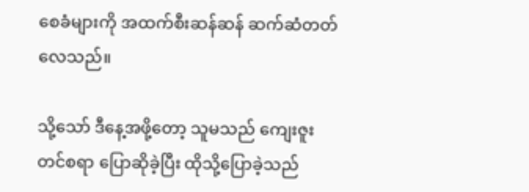စေခံများကို အထက်စီးဆန်ဆန် ဆက်ဆံတတ်လေသည်။

သို့သော် ဒီနေ့အဖို့တော့ သူမသည် ကျေးဇူးတင်စရာ ပြောဆိုခဲ့ပြီး ထိုသို့ပြောခဲ့သည်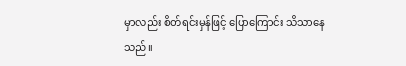မှာလည်း စိတ်ရင်းမှန်ဖြင့် ပြောကြောင်း သိသာနေသည်။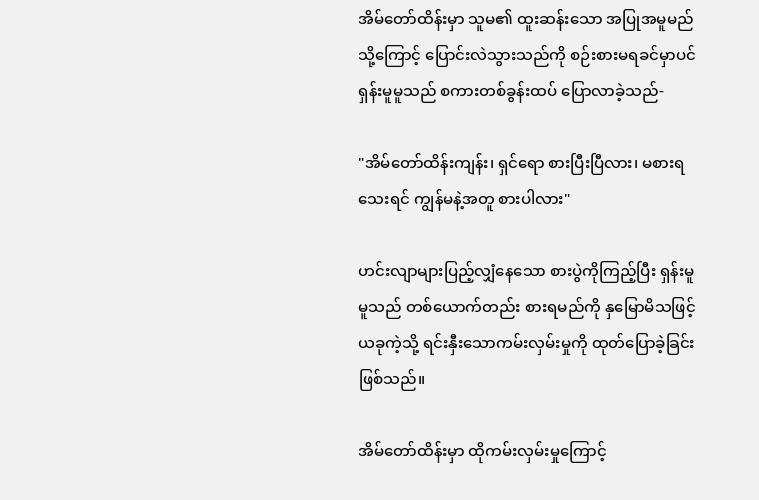အိမ်တော်ထိန်းမှာ သူမ၏ ထူးဆန်းသော အပြုအမူမည်သို့ကြောင့် ပြောင်းလဲသွားသည်ကို စဉ်းစားမရခင်မှာပင် ရှန်းမူမူသည် စကားတစ်ခွန်းထပ် ပြောလာခဲ့သည်-

"အိမ်တော်ထိန်းကျန်း၊ ရှင်ရော စားပြီးပြီလား၊ မစားရသေးရင် ကျွန်မနဲ့အတူ စားပါလား"

ဟင်းလျာများပြည့်လျှံနေသော စားပွဲကိုကြည့်ပြီး ရှန်းမူမူသည် တစ်ယောက်တည်း စားရမည်ကို နှမြောမိသဖြင့် ယခုကဲ့သို့ ရင်းနှီးသောကမ်းလှမ်းမှုကို ထုတ်ပြောခဲ့ခြင်းဖြစ်သည်။

အိမ်တော်ထိန်းမှာ ထိုကမ်းလှမ်းမှုကြောင့်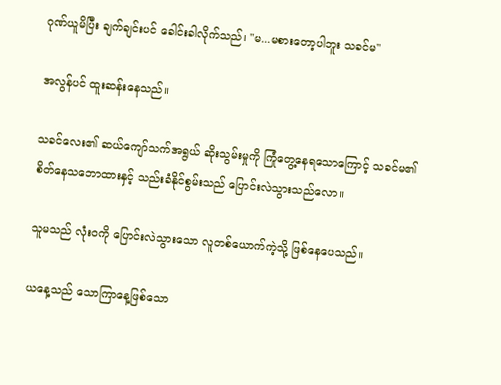ဂုဏ်ယူမိပြီး ချက်ချင်းပင် ခေါင်းခါလိုက်သည်၊ "မ...မစားတော့ပါဘူး သခင်မ"

အလွန်ပင် ထူးဆန်းနေသည်။

သခင်လေး၏ ဆယ်ကျော်သက်အရွယ် ဆိုးသွမ်းမှုကို ကြုံတွေ့နေရသောကြောင့် သခင်မ၏ စိတ်နေသဘောထားနှင့် သည်းခံနိုင်စွမ်းသည် ပြောင်းလဲသွားသည်လော။

သူမသည် လုံးဝကို ပြောင်းလဲသွားသော လူတစ်ယောက်ကဲ့သို့ ဖြစ်နေပေသည်။

ယနေ့သည် သောကြာနေ့ဖြစ်သော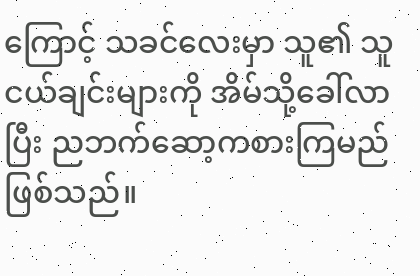ကြောင့် သခင်လေးမှာ သူ၏ သူငယ်ချင်းများကို အိမ်သို့ခေါ်လာပြီး ညဘက်ဆော့ကစားကြမည် ဖြစ်သည်။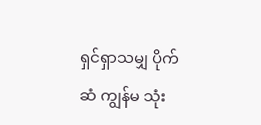ရှင်ရှာသမျှ ပိုက်ဆံ ကျွန်မ သုံး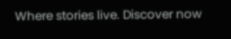Where stories live. Discover now